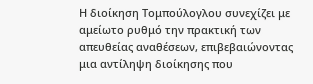Η διοίκηση Τομπούλογλου συνεχίζει με αμείωτο ρυθμό την πρακτική των απευθείας αναθέσεων, επιβεβαιώνοντας μια αντίληψη διοίκησης που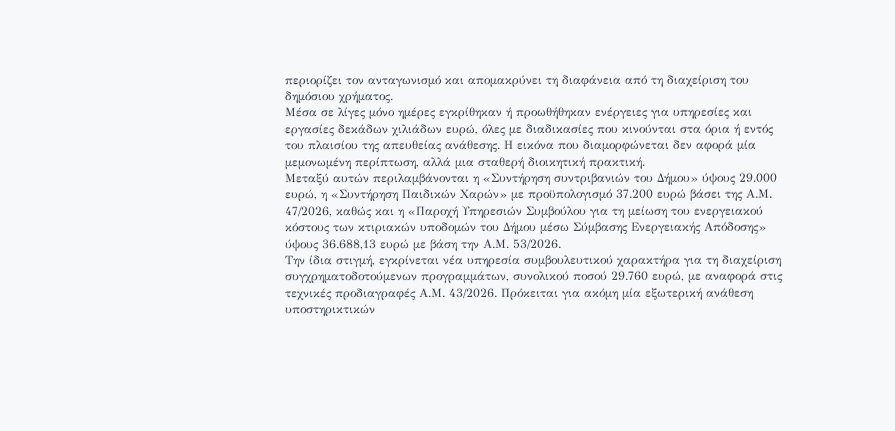περιορίζει τον ανταγωνισμό και απομακρύνει τη διαφάνεια από τη διαχείριση του δημόσιου χρήματος.
Μέσα σε λίγες μόνο ημέρες εγκρίθηκαν ή προωθήθηκαν ενέργειες για υπηρεσίες και εργασίες δεκάδων χιλιάδων ευρώ, όλες με διαδικασίες που κινούνται στα όρια ή εντός του πλαισίου της απευθείας ανάθεσης. Η εικόνα που διαμορφώνεται δεν αφορά μία μεμονωμένη περίπτωση, αλλά μια σταθερή διοικητική πρακτική.
Μεταξύ αυτών περιλαμβάνονται η «Συντήρηση συντριβανιών του Δήμου» ύψους 29.000 ευρώ, η «Συντήρηση Παιδικών Χαρών» με προϋπολογισμό 37.200 ευρώ βάσει της Α.Μ. 47/2026, καθώς και η «Παροχή Υπηρεσιών Συμβούλου για τη μείωση του ενεργειακού κόστους των κτιριακών υποδομών του Δήμου μέσω Σύμβασης Ενεργειακής Απόδοσης» ύψους 36.688,13 ευρώ με βάση την Α.Μ. 53/2026.
Την ίδια στιγμή, εγκρίνεται νέα υπηρεσία συμβουλευτικού χαρακτήρα για τη διαχείριση συγχρηματοδοτούμενων προγραμμάτων, συνολικού ποσού 29.760 ευρώ, με αναφορά στις τεχνικές προδιαγραφές Α.Μ. 43/2026. Πρόκειται για ακόμη μία εξωτερική ανάθεση υποστηρικτικών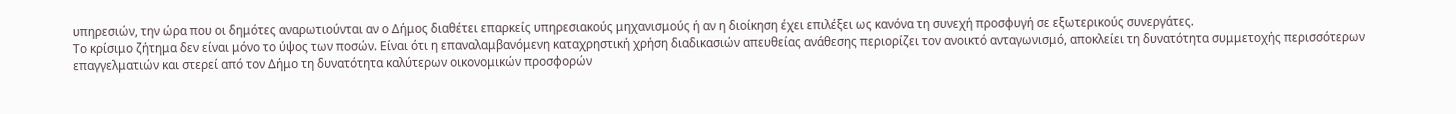υπηρεσιών, την ώρα που οι δημότες αναρωτιούνται αν ο Δήμος διαθέτει επαρκείς υπηρεσιακούς μηχανισμούς ή αν η διοίκηση έχει επιλέξει ως κανόνα τη συνεχή προσφυγή σε εξωτερικούς συνεργάτες.
Το κρίσιμο ζήτημα δεν είναι μόνο το ύψος των ποσών. Είναι ότι η επαναλαμβανόμενη καταχρηστική χρήση διαδικασιών απευθείας ανάθεσης περιορίζει τον ανοικτό ανταγωνισμό, αποκλείει τη δυνατότητα συμμετοχής περισσότερων επαγγελματιών και στερεί από τον Δήμο τη δυνατότητα καλύτερων οικονομικών προσφορών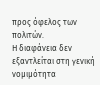προς όφελος των πολιτών.
Η διαφάνεια δεν εξαντλείται στη γενική νομιμότητα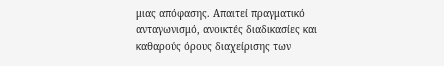μιας απόφασης. Απαιτεί πραγματικό ανταγωνισμό, ανοικτές διαδικασίες και καθαρούς όρους διαχείρισης των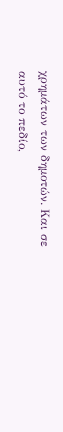χρημάτων των δημοτών. Και σε αυτό το πεδίο,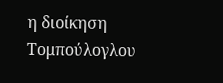η διοίκηση Τομπούλογλου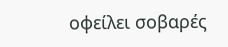οφείλει σοβαρές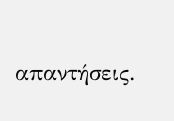απαντήσεις.